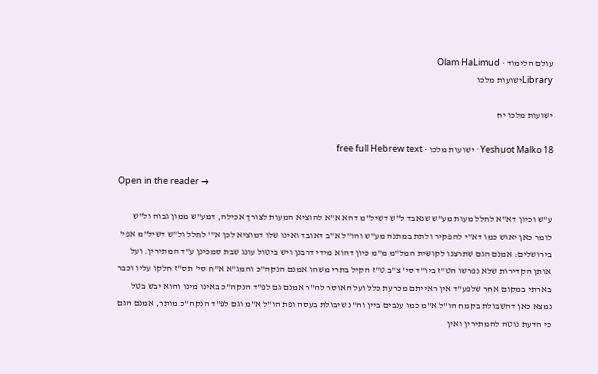עולם הלימוד · Olam HaLimud
Libraryישועות מלכו

ישועות מלכו יח

Yeshuot Malko 18 · ישועות מלכו · free full Hebrew text

Open in the reader →

ע"ש וכיון דא"א לחלל מעות מע"ש שנאבד ל"ש דשיל"מ דהא א"א להוציא המעות לצורך אכילה, דמע"ש ממון גבוה ול"ש לומר כאן יאוש כמו דא"י להפקיר ולתת במתנה מע"ש והו"ל א"ב דאובד ואינו שלו דמוציא לכן א"' לחלל ול"ש דשיל"מ אפי' בירושלים: אמנם הגם שתרצנו לקושית המל"מ מ"מ כיון דהוא מידי דרבנן ויש ביטול עונג שבת סמכינן ע"ד המתירין. ועל אותן הקדירות שלא נפרשו הט"ז ביו"ד סי' צ"ב ט"ז הקיל בתרי משהו אמנם הנקה"כ והמג"א א"ח סי' תס"ז חלקו עליו וכבר בארתי במקום אחר שלפע"ד אין ראייתם מכרעת כלל ועל האוסר לה"ר אמנם גם לפ"ד הנקה"כ באינו מינו והוא יבש בטל נמצא כאן דהשבולת בקמח הו"ל א"מ כמו ענבים ביין וה"נ שיבולת בעסה ופת הו"ל א"מ וגם לפ"ד הנקה"כ מותר, אמנם הגם כי הדעת נוטה להמתירין ואין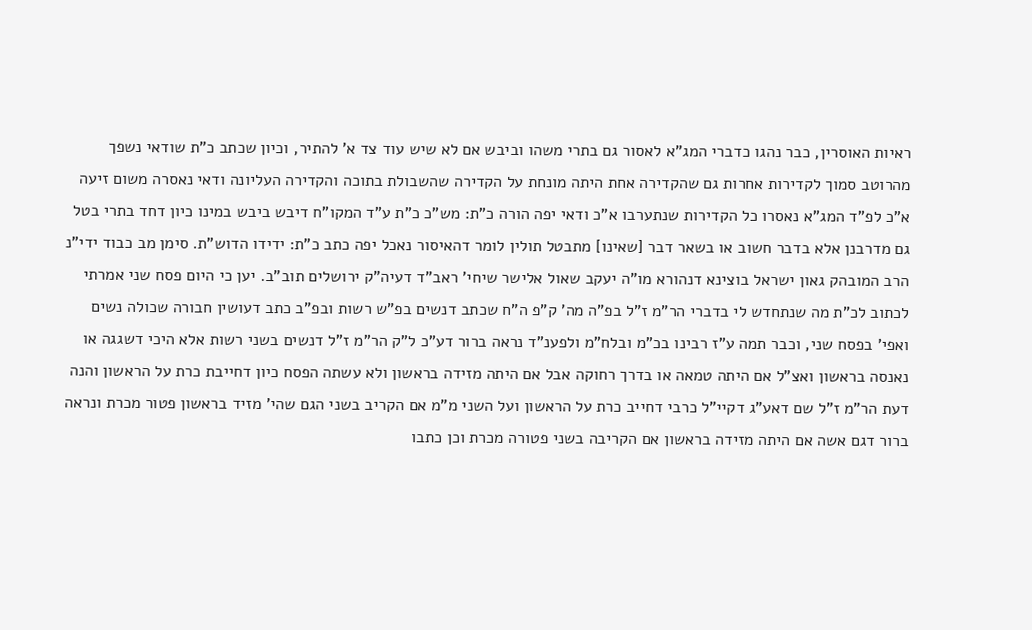ראיות האוסרין, כבר נהגו כדברי המג"א לאסור גם בתרי משהו וביבש אם לא שיש עוד צד א' להתיר, וכיון שכתב כ"ת שודאי נשפך מהרוטב סמוך לקדירות אחרות גם שהקדירה אחת היתה מונחת על הקדירה שהשבולת בתוכה והקדירה העליונה ודאי נאסרה משום זיעה א"כ לפ"ד המג"א נאסרו כל הקדירות שנתערבו א"כ ודאי יפה הורה כ"ת: מש"כ כ"ת ע"ד המקו"ח דיבש ביבש במינו כיון דחד בתרי בטל גם מדרבנן אלא בדבר חשוב או בשאר דבר [שאינו] מתבטל תולין לומר דהאיסור נאכל יפה כתב כ"ת: ידידו הדוש"ת. סימן מב כבוד ידי"נ הרב המובהק גאון ישראל בוצינא דנהורא מו"ה יעקב שאול אלישר שיחי' ראב"ד דעיה"ק ירושלים תוב"ב. יען כי היום פסח שני אמרתי לכתוב לכ"ת מה שנתחדש לי בדברי הר"מ ז"ל בפ"ה מה' ק"פ ה"ח שכתב דנשים בפ"ש רשות ובפ"ב כתב דעושין חבורה שכולה נשים ואפי' בפסח שני, וכבר תמה ע"ז רבינו בכ"מ ובלח"מ ולפענ"ד נראה ברור דע"כ ל"ק הר"מ ז"ל דנשים בשני רשות אלא היכי דשגגה או נאנסה בראשון ואצ"ל אם היתה טמאה או בדרך רחוקה אבל אם היתה מזידה בראשון ולא עשתה הפסח כיון דחייבת כרת על הראשון והנה דעת הר"מ ז"ל שם דאע"ג דקיי"ל כרבי דחייב כרת על הראשון ועל השני מ"מ אם הקריב בשני הגם שהי' מזיד בראשון פטור מכרת ונראה ברור דגם אשה אם היתה מזידה בראשון אם הקריבה בשני פטורה מכרת וכן כתבו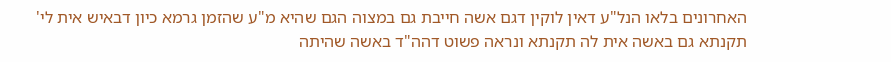האחרונים בלאו הנל"ע דאין לוקין דגם אשה חייבת גם במצוה הגם שהיא מ"ע שהזמן גרמא כיון דבאיש אית לי' תקנתא גם באשה אית לה תקנתא ונראה פשוט דהה"ד באשה שהיתה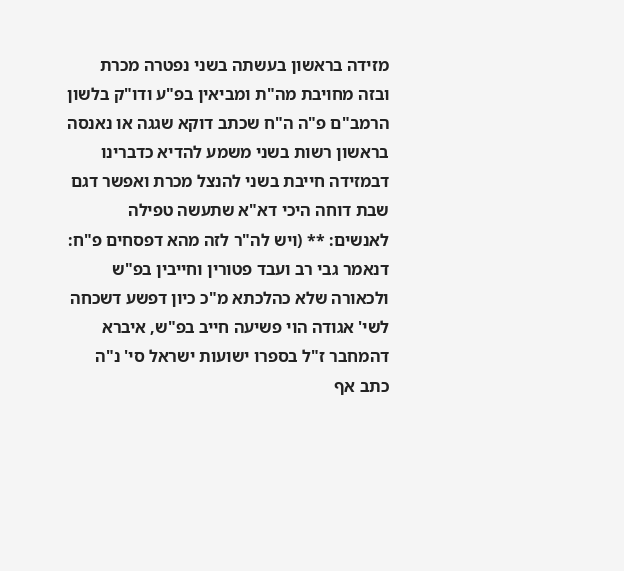מזידה בראשון בעשתה בשני נפטרה מכרת ובזה מחויבת מה"ת ומביאין בפ"ע ודו"ק בלשון הרמב"ם פ"ה ה"ח שכתב דוקא שגגה או נאנסה בראשון רשות בשני משמע להדיא כדברינו דבמזידה חייבת בשני להנצל מכרת ואפשר דגם שבת דוחה היכי דא"א שתעשה טפילה לאנשים: ** (ויש לה"ר לזה מהא דפסחים פ"ח: דנאמר גבי רב ועבד פטורין וחייבין בפ"ש ולכאורה שלא כהלכתא מ"כ כיון דפשע דשכחה לשי' אגודה הוי פשיעה חייב בפ"ש, איברא דהמחבר ז"ל בספרו ישועות ישראל סי' נ"ה כתב אף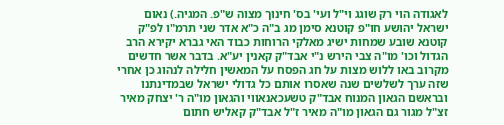לאגודה הוי רק שוגג וי"ל ועי' בס' חינוך מצוה ש"פ. המגיה.) נאום ישראל יהושע חו"פ קוטנא סימן מג ב"ה כ"א אדר שני תרמ"ו לפ"ק קוטנא שובע שמחות ישיג מאלקי הרוחות כבוד האי גברא יקירא הרב הגדול וכו' מו"ה צבי הירש נ"י אבד"ק קאנין יע"א. בדבר אשר חדשים מקרוב באו ללוש מצות על חג הפסח על המאשין חלילה לנהוג כן אחרי שזה ערך לשלשים שנה שאסרו אותם כל גדולי ישראל שבמדינתנו ובראשם הגאון המנוח אבד"ק טשעכאנאווי והגאון מו"ה ר' יצחק מאיר זצ"ל מגור גם הגאון מו"ה מאיר ז"ל אבד"ק קאליש חתום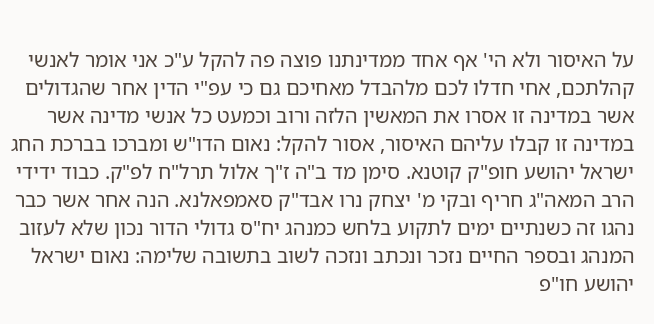על האיסור ולא הי' אף אחד ממדינתנו פוצה פה להקל ע"כ אני אומר לאנשי קהלתכם, אחי חדלו לכם מלהבדל מאחיכם גם כי עפ"י הדין אחר שהגדולים אשר במדינה זו אסרו את המאשין הלזה ורוב וכמעט כל אנשי מדינה אשר במדינה זו קבלו עליהם האיסור, אסור להקל: נאום הדו"ש ומברכו בברכת החג ישראל יהושע חופ"ק קוטנא. סימן מד ב"ה ז"ך אלול תרל"ח לפ"ק. כבוד ידידי הרב המאה"ג חריף ובקי מ' יצחק נרו אבד"ק סאמפאלנא. הנה אחר אשר כבר נהגו זה כשנתיים ימים לתקוע בלחש כמנהג יח"ס גדולי הדור נכון שלא לעזוב המנהג ובספר החיים נזכר ונכתב ונזכה לשוב בתשובה שלימה: נאום ישראל יהושע חו"פ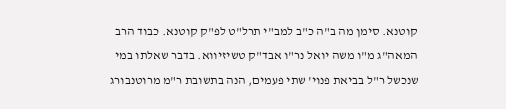קוטנא. סימן מה ב"ה כ"ב למב"י תרל"ט לפ"ק קוטנא. כבוד הרב המאה"ג מ"ו משה יואל נר"ו אבד"ק טשיזיווא. בדבר שאלתו במי שנכשל ר"ל בביאת פנוי' שתי פעמים, הנה בתשובת ר"מ מרוטנבורג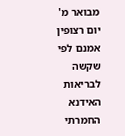מבואר מ' יום רצופין אמנם לפי שקשה לבריאות האידנא החמרתי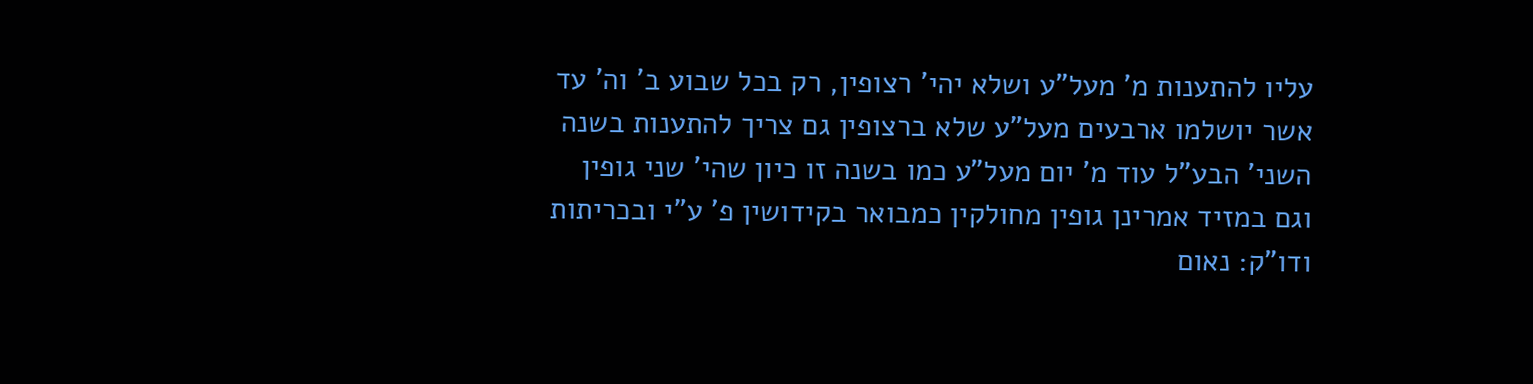עליו להתענות מ' מעל"ע ושלא יהי' רצופין, רק בכל שבוע ב' וה' עד אשר יושלמו ארבעים מעל"ע שלא ברצופין גם צריך להתענות בשנה השני' הבע"ל עוד מ' יום מעל"ע כמו בשנה זו כיון שהי' שני גופין וגם במזיד אמרינן גופין מחולקין כמבואר בקידושין פ' ע"י ובכריתות ודו"ק: נאום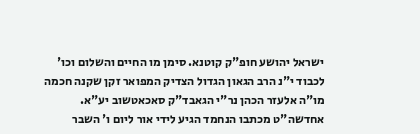ישראל יהושע חופ"ק קוטנא. סימן מו החיים והשלום וכו' לכבוד י"נ הרב הגאון הגדול הצדיק המפואר זקן שקנה חכמה מו"ה אלעזר הכהן נר"י הגאבד"ק סאכאטשוב יע"א. אחדשה"ט מכתבו הנחמד הגיע לידי אור ליום ו' השבר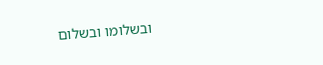ובשלומו ובשלום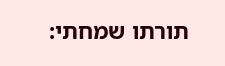תורתו שמחתי: